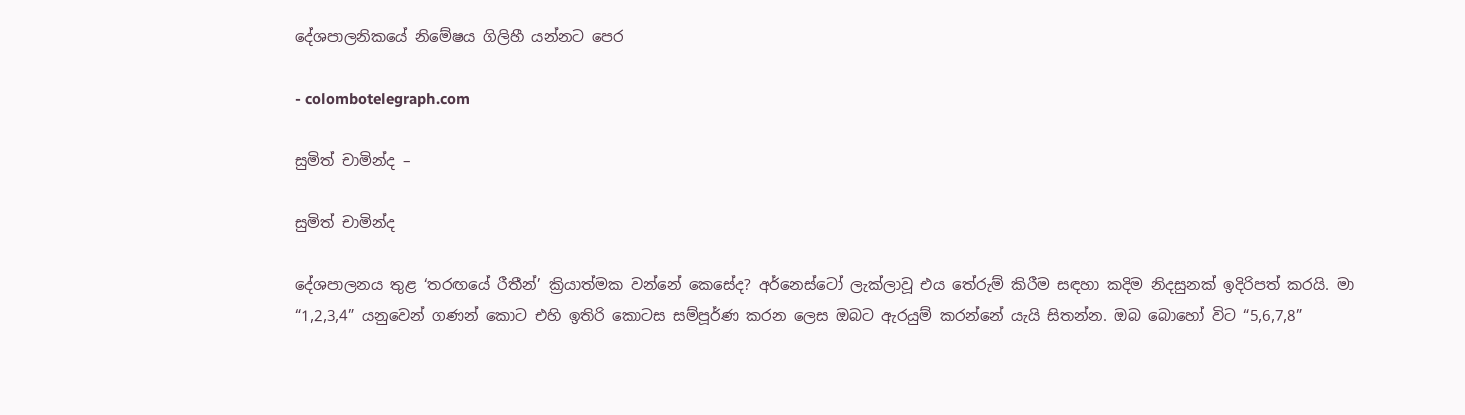දේශපාලනිකයේ නිමේෂය ගිලිහී යන්නට පෙර

- colombotelegraph.com

සුමිත් චාමින්ද –

සුමිත් චාමින්ද

දේශපාලනය තුළ ‘තරඟයේ රීතීන්’ ක්‍රියාත්මක වන්නේ කෙසේද? අර්නෙස්ටෝ ලැක්ලාවූ එය තේරුම් කිරීම සඳහා කදිම නිදසුනක් ඉදිරිපත් කරයි. මා “1,2,3,4” යනුවෙන් ගණන් කොට එහි ඉතිරි කොටස සම්පූර්ණ කරන ලෙස ඔබට ඇරයුම් කරන්නේ යැයි සිතන්න. ඔබ බොහෝ විට “5,6,7,8”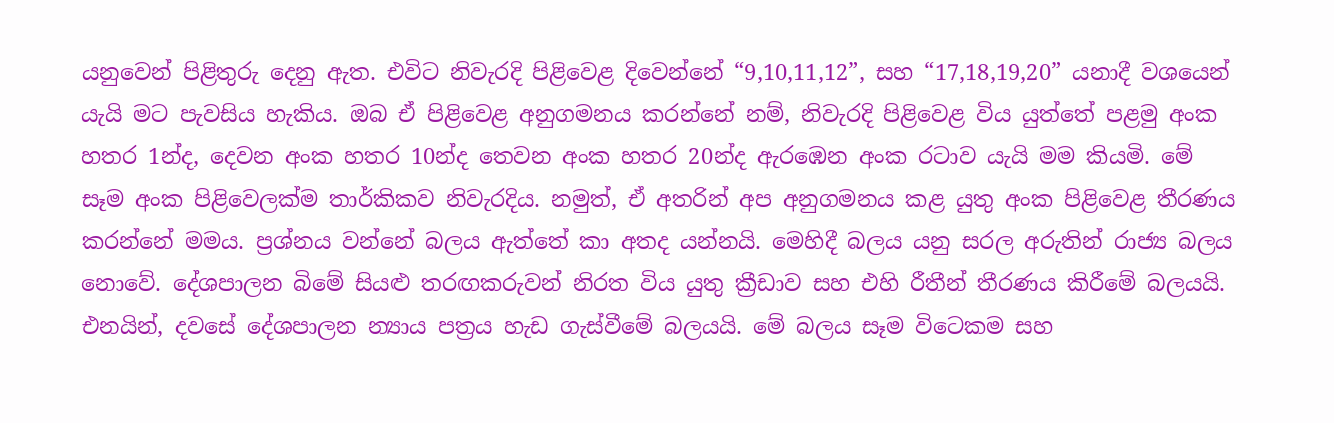යනුවෙන් පිළිතුරු දෙනු ඇත. එවිට නිවැරදි පිළිවෙළ දිවෙන්නේ “9,10,11,12”, සහ “17,18,19,20” යනාදී වශයෙන් යැයි මට පැවසිය හැකිය. ඔබ ඒ පිළිවෙළ අනුගමනය කරන්නේ නම්, නිවැරදි පිළිවෙළ විය යුත්තේ පළමු අංක හතර 1න්ද, දෙවන අංක හතර 10න්ද තෙවන අංක හතර 20න්ද ඇරඹෙන අංක රටාව යැයි මම කියමි. මේ සෑම අංක පිළිවෙලක්ම තාර්කිකව නිවැරදිය. නමුත්, ඒ අතරින් අප අනුගමනය කළ යුතු අංක පිළිවෙළ තීරණය කරන්නේ මමය. ප්‍රශ්නය වන්නේ බලය ඇත්තේ කා අතද යන්නයි. මෙහිදී බලය යනු සරල අරුතින් රාජ්‍ය බලය නොවේ. දේශපාලන බිමේ සියළු තරඟකරුවන් නිරත විය යුතු ක්‍රීඩාව සහ එහි රීතීන් තීරණය කිරීමේ බලයයි. එනයින්, දවසේ දේශපාලන න්‍යාය පත්‍රය හැඩ ගැස්වීමේ බලයයි. මේ බලය සෑම විටෙකම සහ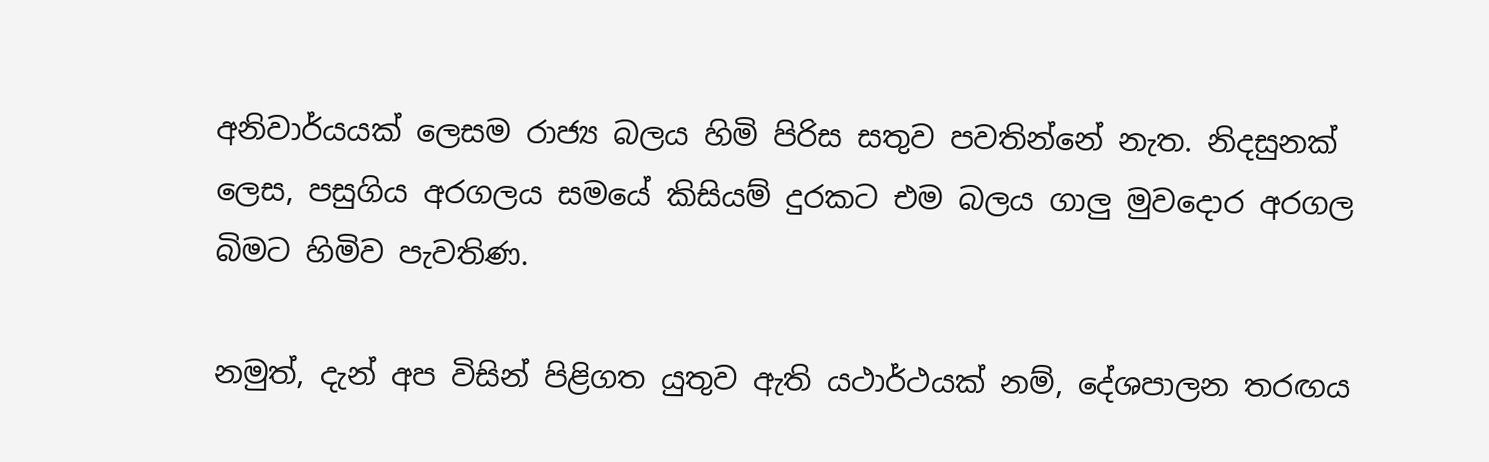අනිවාර්යයක් ලෙසම රාජ්‍ය බලය හිමි පිරිස සතුව පවතින්නේ නැත. නිදසුනක් ලෙස, පසුගිය අරගලය සමයේ කිසියම් දුරකට එම බලය ගාලු මුවදොර අරගල බිමට හිමිව පැවතිණ.

නමුත්, දැන් අප විසින් පිළිගත යුතුව ඇති යථාර්ථයක් නම්, දේශපාලන තරඟය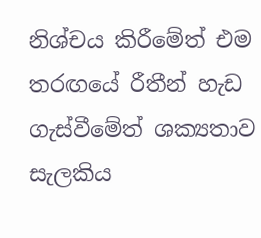නිශ්චය කිරීමේත් එම තරඟයේ රීතීන් හැඩ ගැස්වීමේත් ශක්‍යතාව සැලකිය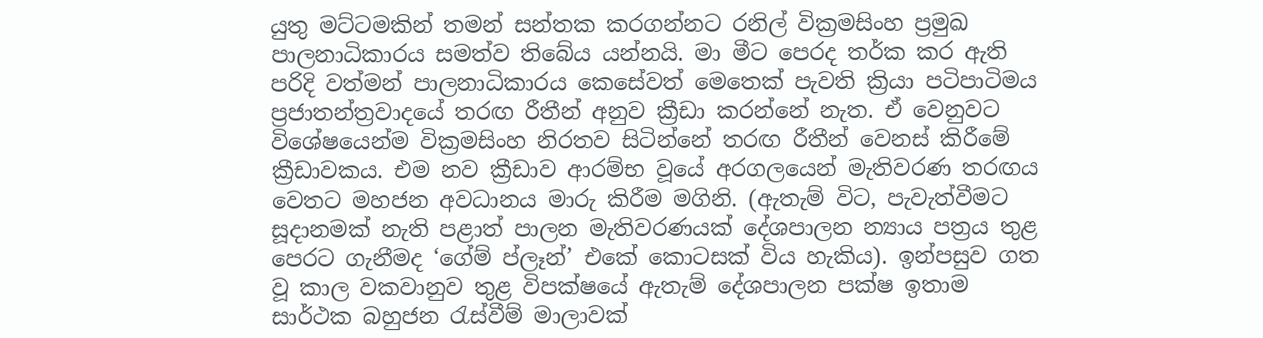යුතු මට්ටමකින් තමන් සන්තක කරගන්නට රනිල් වික්‍රමසිංහ ප්‍රමුඛ පාලනාධිකාරය සමත්ව තිබේය යන්නයි. මා මීට පෙරද තර්ක කර ඇති පරිදි වත්මන් පාලනාධිකාරය කෙසේවත් මෙතෙක් පැවති ක්‍රියා පටිපාටිමය ප්‍රජාතන්ත්‍රවාදයේ තරඟ රීතීන් අනුව ක්‍රීඩා කරන්නේ නැත. ඒ වෙනුවට විශේෂයෙන්ම වික්‍රමසිංහ නිරතව සිටින්නේ තරඟ රීතීන් වෙනස් කිරීමේ ක්‍රීඩාවකය. එම නව ක්‍රීඩාව ආරම්භ වූයේ අරගලයෙන් මැතිවරණ තරඟය වෙතට මහජන අවධානය මාරු කිරීම මගිනි. (ඇතැම් විට, පැවැත්වීමට සූදානමක් නැති පළාත් පාලන මැතිවරණයක් දේශපාලන න්‍යාය පත්‍රය තුළ පෙරට ගැනීමද ‘ගේම් ප්ලෑන්’ එකේ කොටසක් විය හැකිය). ඉන්පසුව ගත වූ කාල වකවානුව තුළ විපක්ෂයේ ඇතැම් දේශපාලන පක්ෂ ඉතාම සාර්ථක බහුජන රැස්වීම් මාලාවක්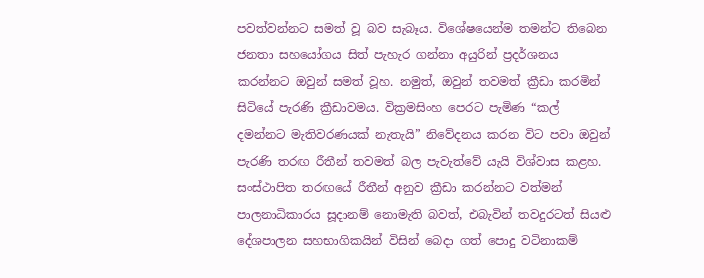පවත්වන්නට සමත් වූ බව සැබෑය. විශේෂයෙන්ම තමන්ට තිබෙන ජනතා සහයෝගය සිත් පැහැර ගන්නා අයුරින් ප්‍රදර්ශනය කරන්නට ඔවුන් සමත් වූහ. නමුත්, ඔවුන් තවමත් ක්‍රීඩා කරමින් සිටියේ පැරණි ක්‍රීඩාවමය. වික්‍රමසිංහ පෙරට පැමිණ “කල් දමන්නට මැතිවරණයක් නැතැයි” නිවේදනය කරන විට පවා ඔවුන් පැරණි තරඟ රීතීන් තවමත් බල පැවැත්වේ යැයි විශ්වාස කළහ. සංස්ථාපිත තරඟයේ රීතීන් අනුව ක්‍රීඩා කරන්නට වත්මන් පාලනාධිකාරය සූදානම් නොමැති බවත්, එබැවින් තවදුරටත් සියළු දේශපාලන සහභාගිකයින් විසින් බෙදා ගත් පොදු වටිනාකම්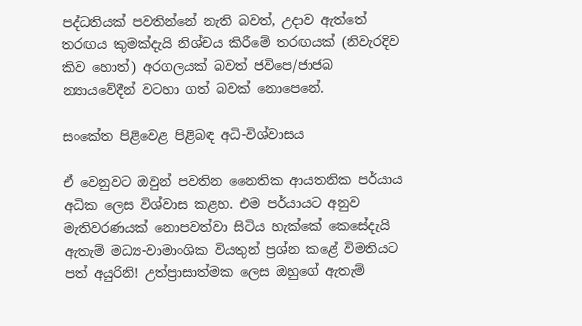පද්ධතියක් පවතින්නේ නැති බවත්, උදාව ඇත්තේ තරඟය කුමක්දැයි නිශ්චය කිරීමේ තරඟයක් (නිවැරදිව කිව හොත්) අරගලයක් බවත් ජවිපෙ/ජාජබ න්‍යායවේදීන් වටහා ගත් බවක් නොපෙනේ.

සංකේත පිළිවෙළ පිළිබඳ අධි-විශ්වාසය

ඒ වෙනුවට ඔවුන් පවතින නෛතික ආයතනික පර්යාය අධික ලෙස විශ්වාස කළහ. එම පර්යායට අනුව මැතිවරණයක් නොපවත්වා සිටිය හැක්කේ කෙසේදැයි ඇතැම් මධ්‍ය-වාමාංශික වියතුන් ප්‍රශ්න කළේ විමතියට පත් අයුරිනි! උත්ප්‍රාසාත්මක ලෙස ඔහුගේ ඇතැම්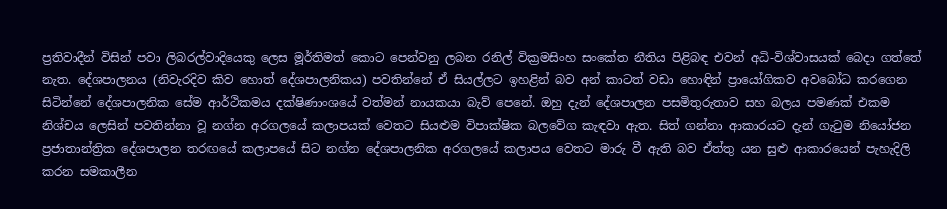ප්‍රතිවාදීන් විසින් පවා ලිබරල්වාදියෙකු ලෙස මූර්තිමත් කොට පෙන්වනු ලබන රනිල් වික්‍රමසිංහ සංකේත නීතිය පිළිබඳ එවන් අධි-විශ්වාසයක් බෙදා ගත්තේ නැත. දේශපාලනය (නිවැරදිව කිව හොත් දේශපාලනිකය) පවතින්නේ ඒ සියල්ලට ඉහළින් බව අන් කාටත් වඩා හොඳින් ප්‍රායෝගිකව අවබෝධ කරගෙන සිටින්නේ දේශපාලනික සේම ආර්ථිකමය දක්ෂිණාංශයේ වත්මන් නායකයා බැව් පෙනේ. ඔහු දැන් දේශපාලන පසමිතුරුතාව සහ බලය පමණක් එකම නිශ්චය ලෙසින් පවතින්නා වූ නග්න අරගලයේ කලාපයක් වෙතට සියළුම විපාක්ෂික බලවේග කැඳවා ඇත. සිත් ගන්නා ආකාරයට දැන් ගැටුම නියෝජන ප්‍රජාතාන්ත්‍රික දේශපාලන තරඟයේ කලාපයේ සිට නග්න දේශපාලනික අරගලයේ කලාපය වෙතට මාරු වී ඇති බව ඒත්තු යන සුළු ආකාරයෙන් පැහැදිලි කරන සමකාලීන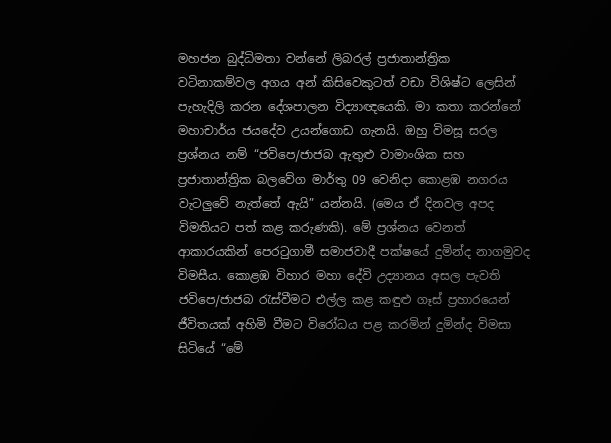මහජන බුද්ධිමතා වන්නේ ලිබරල් ප්‍රජාතාන්ත්‍රික වටිනාකම්වල අගය අන් කිසිවෙකුටත් වඩා විශිෂ්ට ලෙසින් පැහැදිලි කරන දේශපාලන විද්‍යාඥයෙකි. මා කතා කරන්නේ මහාචාර්ය ජයදේව උයන්ගොඩ ගැනයි. ඔහු විමසූ සරල ප්‍රශ්නය නම් “ජවිපෙ/ජාජබ ඇතුළු වාමාංශික සහ ප්‍රජාතාන්ත්‍රික බලවේග මාර්තු 09 වෙනිදා කොළඹ නගරය වැටලුවේ නැත්තේ ඇයි” යන්නයි. (මෙය ඒ දිනවල අපද විමතියට පත් කළ කරුණකි). මේ ප්‍රශ්නය වෙනත් ආකාරයකින් පෙරටුගාමී සමාජවාදී පක්ෂයේ දුමින්ද නාගමුවද විමසීය. කොළඹ විහාර මහා දේවි උද්‍යානය අසල පැවති ජවිපෙ/ජාජබ රැස්වීමට එල්ල කළ කඳුළු ගෑස් ප්‍රහාරයෙන් ජීවිතයක් අහිමි වීමට විරෝධය පළ කරමින් දුමින්ද විමසා සිටියේ “මේ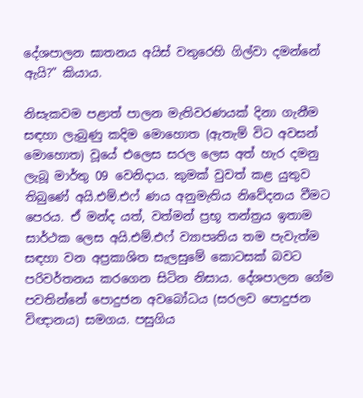දේශපාලන ඝාතනය අයිස් වතුරෙහි ගිල්වා දමන්නේ ඇයි?” කියාය.

නිසැකවම පළාත් පාලන මැතිවරණයක් දිනා ගැනීම සඳහා ලැබුණු කදිම මොහොත (ඇතැම් විට අවසන් මොහොත) වූයේ එලෙස සරල ලෙස අත් හැර දමනු ලැබූ මාර්තු 09 වෙනිදාය. කුමක් වුවත් කළ යුතුව තිබුණේ අයි.එම්.එෆ් ණය අනුමැතිය නිවේදනය වීමට පෙරය. ඒ මන්ද යත්, වත්මන් ප්‍රභූ තන්ත්‍රය ඉතාම සාර්ථක ලෙස අයි.එම්.එෆ් ව්‍යාපෘතිය තම පැවැත්ම සඳහා වන අප්‍රකාශිත සැලසුමේ කොටසක් බවට පරිවර්තනය කරගෙන සිටින නිසාය. දේශපාලන ගේම පවතින්නේ පොදුජන අවබෝධය (සරලව පොදුජන විඥානය) සමගය. පසුගිය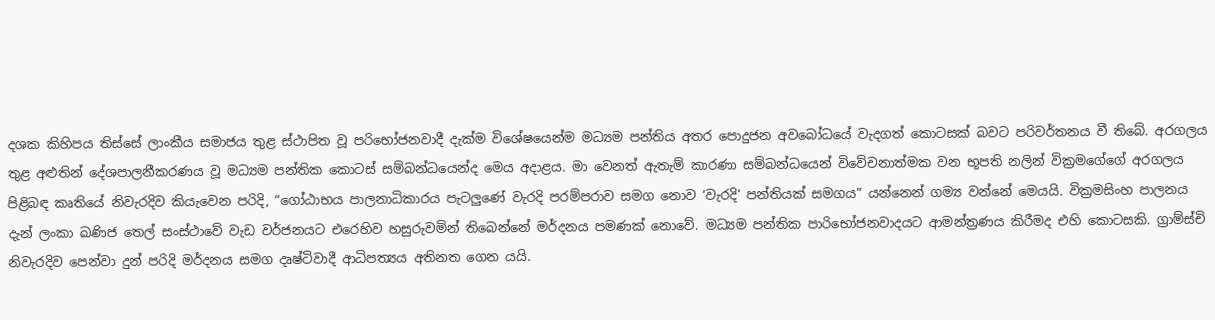දශක කිහිපය තිස්සේ ලාංකීය සමාජය තුළ ස්ථාපිත වූ පරිභෝජනවාදී දැක්ම විශේෂයෙන්ම මධ්‍යම පන්තිය අතර පොදුජන අවබෝධයේ වැදගත් කොටසක් බවට පරිවර්තනය වී තිබේ. අරගලය තුළ අළුතින් දේශපාලනීකරණය වූ මධ්‍යම පන්තික කොටස් සම්බන්ධයෙන්ද මෙය අදාළය. මා වෙනත් ඇතැම් කාරණා සම්බන්ධයෙන් විවේචනාත්මක වන භූපති නලින් වික්‍රමගේගේ අරගලය පිළිබඳ කෘතියේ නිවැරදිව කියැවෙන පරිදි, “ගෝඨාභය පාලනාධිකාරය පැටලුණේ වැරදි පරම්පරාව සමග නොව ‘වැරදි’ පන්තියක් සමගය” යන්නෙන් ගම්‍ය වන්නේ මෙයයි. වික්‍රමසිංහ පාලනය දැන් ලංකා ඛණිජ තෙල් සංස්ථාවේ වැඩ වර්ජනයට එරෙහිව හසුරුවමින් තිබෙන්නේ මර්දනය පමණක් නොවේ. මධ්‍යම පන්තික පාරිභෝජනවාදයට ආමන්ත්‍රණය කිරීමද එහි කොටසකි. ග්‍රාම්ස්චි නිවැරදිව පෙන්වා දුන් පරිදි මර්දනය සමග දෘෂ්ටිවාදී ආධිපත්‍යය අතිනත ගෙන යයි.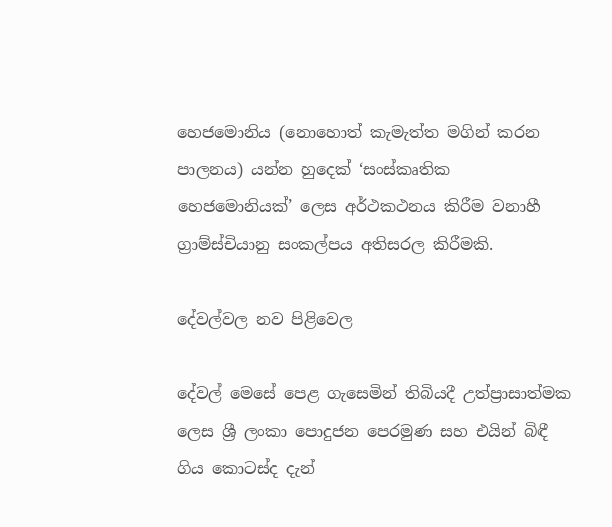හෙජමොනිය (නොහොත් කැමැත්ත මගින් කරන පාලනය) යන්න හුදෙක් ‘සංස්කෘතික හෙජමොනියක්’ ලෙස අර්ථකථනය කිරීම වනාහී ග්‍රාම්ස්චියානු සංකල්පය අතිසරල කිරීමකි.

දේවල්වල නව පිළිවෙල

දේවල් මෙසේ පෙළ ගැසෙමින් තිබියදී උත්ප්‍රාසාත්මක ලෙස ශ්‍රී ලංකා පොදුජන පෙරමුණ සහ එයින් බිඳී ගිය කොටස්ද දැන්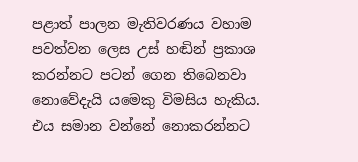පළාත් පාලන මැතිවරණය වහාම පවත්වන ලෙස උස් හඬින් ප්‍රකාශ කරන්නට පටන් ගෙන තිබෙනවා නොවේදැයි යමෙකු විමසිය හැකිය. එය සමාන වන්නේ නොකරන්නට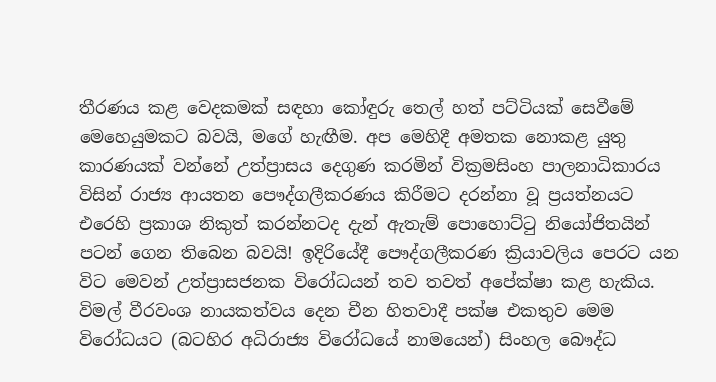තීරණය කළ වෙදකමක් සඳහා කෝඳුරු තෙල් හත් පට්ටියක් සෙවීමේ මෙහෙයුමකට බවයි, මගේ හැඟීම. අප මෙහිදී අමතක නොකළ යුතු කාරණයක් වන්නේ උත්ප්‍රාසය දෙගුණ කරමින් වික්‍රමසිංහ පාලනාධිකාරය විසින් රාජ්‍ය ආයතන පෞද්ගලීකරණය කිරීමට දරන්නා වූ ප්‍රයත්නයට එරෙහි ප්‍රකාශ නිකුත් කරන්නටද දැන් ඇතැම් පොහොට්ටු නියෝජිතයින් පටන් ගෙන තිබෙන බවයි! ඉදිරියේදී පෞද්ගලීකරණ ක්‍රියාවලිය පෙරට යන විට මෙවන් උත්ප්‍රාසජනක විරෝධයන් තව තවත් අපේක්ෂා කළ හැකිය. විමල් වීරවංශ නායකත්වය දෙන චීන හිතවාදී පක්ෂ එකතුව මෙම විරෝධයට (බටහිර අධිරාජ්‍ය විරෝධයේ නාමයෙන්) සිංහල බෞද්ධ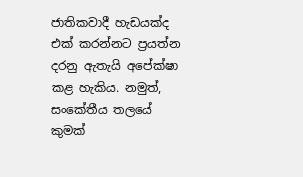ජාතිකවාදී හැඩයක්ද එක් කරන්නට ප්‍රයත්න දරනු ඇතැයි අපේක්ෂා කළ හැකිය. නමුත්, සංකේතීය තලයේ කුමක්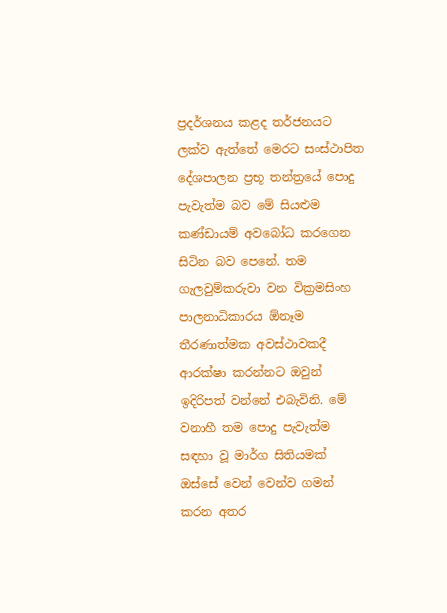ප්‍රදර්ශනය කළද තර්ජනයට ලක්ව ඇත්තේ මෙරට සංස්ථාපිත දේශපාලන ප්‍රභූ තන්ත්‍රයේ පොදු පැවැත්ම බව මේ සියළුම කණ්ඩායම් අවබෝධ කරගෙන සිටින බව පෙනේ. තම ගැලවුම්කරුවා වන වික්‍රමසිංහ පාලනාධිකාරය ඕනෑම තීරණාත්මක අවස්ථාවකදී ආරක්ෂා කරන්නට ඔවුන් ඉදිරිපත් වන්නේ එබැවිනි. මේ වනාහී තම පොදු පැවැත්ම සඳහා වූ මාර්ග සිතියමක් ඔස්සේ වෙන් වෙන්ව ගමන් කරන අතර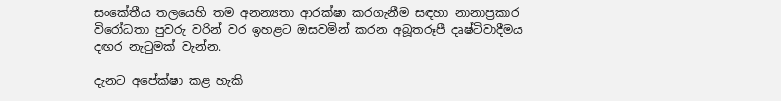සංකේතීය තලයෙහි තම අනන්‍යතා ආරක්ෂා කරගැනීම සඳහා නානාප්‍රකාර විරෝධතා පුවරු වරින් වර ඉහළට ඔසවමින් කරන අබූතරූපී දෘෂ්ටිවාදීමය දඟර නැටුමක් වැන්න.

දැනට අපේක්ෂා කළ හැකි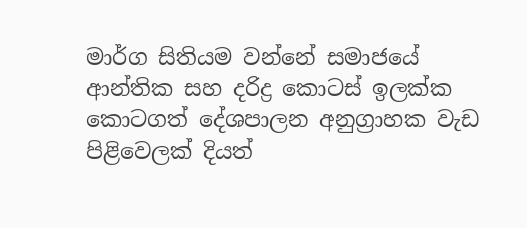මාර්ග සිතියම වන්නේ සමාජයේ ආන්තික සහ දරිද්‍ර කොටස් ඉලක්ක කොටගත් දේශපාලන අනුග්‍රාහක වැඩ පිළිවෙලක් දියත්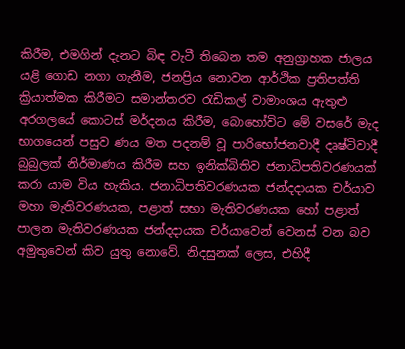කිරීම, එමගින් දැනට බිඳ වැටී තිබෙන තම අනුග්‍රාහක ජාලය යළි ගොඩ නගා ගැනීම, ජනප්‍රිය නොවන ආර්ථික ප්‍රතිපත්ති ක්‍රියාත්මක කිරීමට සමාන්තරව රැඩිකල් වාමාංශය ඇතුළු අරගලයේ කොටස් මර්දනය කිරීම, බොහෝවිට මේ වසරේ මැද භාගයෙන් පසුව ණය මත පදනම් වූ පාරිභෝජනවාදී දෘෂ්ටිවාදී බුබුලක් නිර්මාණය කිරීම සහ ඉනික්බිතිව ජනාධිපතිවරණයක් කරා යාම විය හැකිය. ජනාධිපතිවරණයක ජන්දදායක චර්යාව මහා මැතිවරණයක, පළාත් සභා මැතිවරණයක හෝ පළාත් පාලන මැතිවරණයක ජන්දදායක චර්යාවෙන් වෙනස් වන බව අමුතුවෙන් කිව යුතු නොවේ. නිදසුනක් ලෙස, එහිදී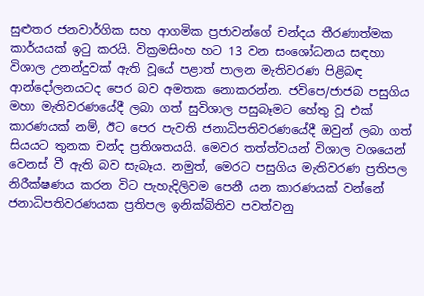සුළුතර ජනවාර්ගික සහ ආගමික ප්‍රජාවන්ගේ චන්දය තීරණාත්මක කාර්යයක් ඉටු කරයි. වික්‍රමසිංහ හට 13 වන සංශෝධනය සඳහා විශාල උනන්දුවක් ඇති වූයේ පළාත් පාලන මැතිවරණ පිළිබඳ ආන්දෝලනයටද පෙර බව අමතක නොකරන්න. ජවිපෙ/ජාජබ පසුගිය මහා මැතිවරණයේදී ලබා ගත් සුවිශාල පසුබෑමට හේතු වූ එක් කාරණයක් නම්, ඊට පෙර පැවති ජනාධිපතිවරණයේදී ඔවුන් ලබා ගත් සියයට තුනක චන්ද ප්‍රතිශතයයි. මෙවර තත්ත්වයන් විශාල වශයෙන් වෙනස් වී ඇති බව සැබෑය. නමුත්, මෙරට පසුගිය මැතිවරණ ප්‍රතිපල නිරීක්ෂණය කරන විට පැහැදිලිවම පෙනී යන කාරණයක් වන්නේ ජනාධිපතිවරණයක ප්‍රතිපල ඉනික්බිතිව පවත්වනු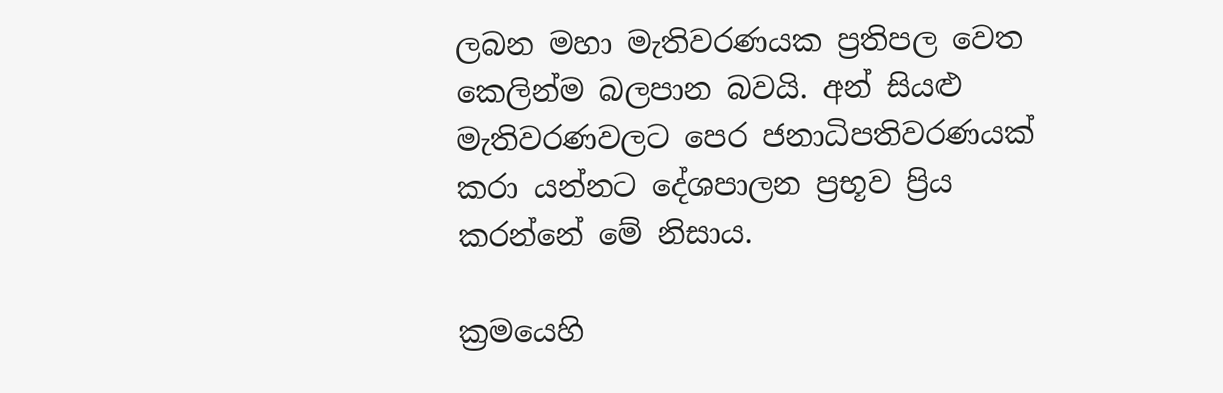ලබන මහා මැතිවරණයක ප්‍රතිපල වෙත කෙලින්ම බලපාන බවයි. අන් සියළු මැතිවරණවලට පෙර ජනාධිපතිවරණයක් කරා යන්නට දේශපාලන ප්‍රභූව ප්‍රිය කරන්නේ මේ නිසාය.

ක්‍රමයෙහි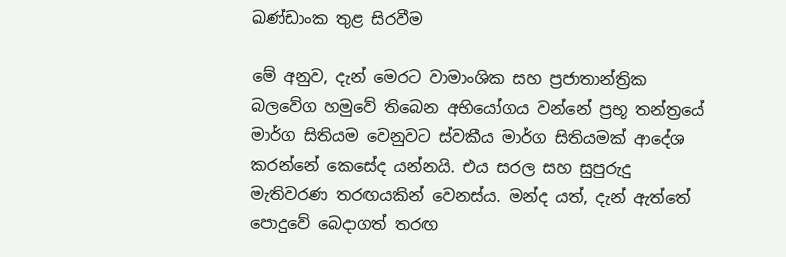ඛණ්ඩාංක තුළ සිරවීම

මේ අනුව, දැන් මෙරට වාමාංශික සහ ප්‍රජාතාන්ත්‍රික බලවේග හමුවේ තිබෙන අභියෝගය වන්නේ ප්‍රභූ තන්ත්‍රයේ මාර්ග සිතියම වෙනුවට ස්වකීය මාර්ග සිතියමක් ආදේශ කරන්නේ කෙසේද යන්නයි. එය සරල සහ සුපුරුදු මැතිවරණ තරඟයකින් වෙනස්ය. මන්ද යත්, දැන් ඇත්තේ පොදුවේ බෙදාගත් තරඟ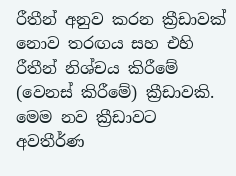රීතීන් අනුව කරන ක්‍රීඩාවක් නොව තරඟය සහ එහි රීතීන් නිශ්චය කිරීමේ (වෙනස් කිරීමේ) ක්‍රීඩාවකි. මෙම නව ක්‍රීඩාවට අවතීර්ණ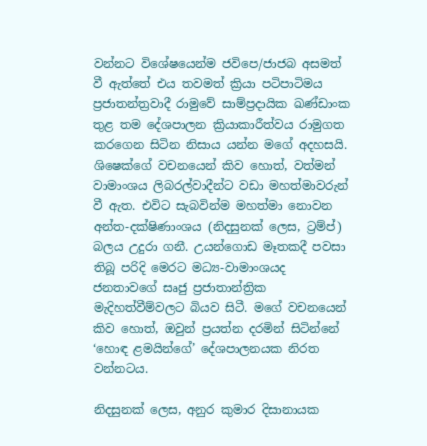වන්නට විශේෂයෙන්ම ජවිපෙ/ජාජබ අසමත් වී ඇත්තේ එය තවමත් ක්‍රියා පටිපාටිමය ප්‍රජාතන්ත්‍රවාදී රාමුවේ සාම්ප්‍රදායික ඛණ්ඩාංක තුළ තම දේශපාලන ක්‍රියාකාරීත්වය රාමුගත කරගෙන සිටින නිසාය යන්න මගේ අදහසයි. ශිෂෙක්ගේ වචනයෙන් කිව හොත්, වත්මන් වාමාංශය ලිබරල්වාදීන්ට වඩා මහත්මාවරුන් වී ඇත. එවිට සැබවින්ම මහත්මා නොවන අන්ත-දක්ෂිණාංශය (නිදසුනක් ලෙස, ට්‍රම්ප්) බලය උදුරා ගනී. උයන්ගොඩ මෑතකදී පවසා තිබූ පරිදි මෙරට මධ්‍ය-වාමාංශයද ජනතාවගේ සෘජු ප්‍රජාතාන්ත්‍රික මැදිහත්වීම්වලට බියව සිටී. මගේ වචනයෙන් කිව හොත්, ඔවුන් ප්‍රයත්න දරමින් සිටින්නේ ‘හොඳ ළමයින්ගේ’ දේශපාලනයක නිරත වන්නටය.

නිදසුනක් ලෙස, අනුර කුමාර දිසානායක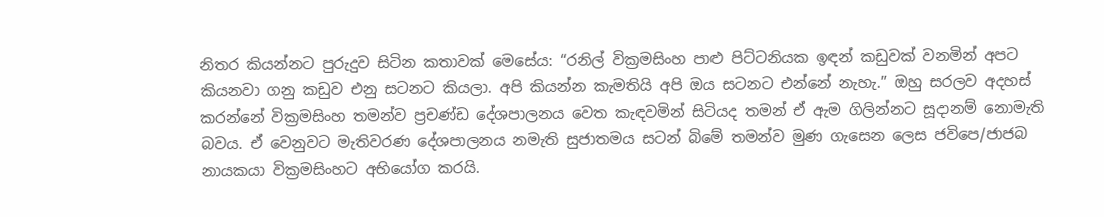නිතර කියන්නට පුරුදුව සිටින කතාවක් මෙසේය: “රනිල් වික්‍රමසිංහ පාළු පිට්ටනියක ඉඳන් කඩුවක් වනමින් අපට කියනවා ගනු කඩුව එනු සටනට කියලා. අපි කියන්න කැමතියි අපි ඔය සටනට එන්නේ නැහැ.” ඔහු සරලව අදහස් කරන්නේ වික්‍රමසිංහ තමන්ව ප්‍රචණ්ඩ දේශපාලනය වෙත කැඳවමින් සිටියද තමන් ඒ ඇම ගිලින්නට සූදානම් නොමැති බවය. ඒ වෙනුවට මැතිවරණ දේශපාලනය නමැති සුජාතමය සටන් බිමේ තමන්ව මුණ ගැසෙන ලෙස ජවිපෙ/ජාජබ නායකයා වික්‍රමසිංහට අභියෝග කරයි.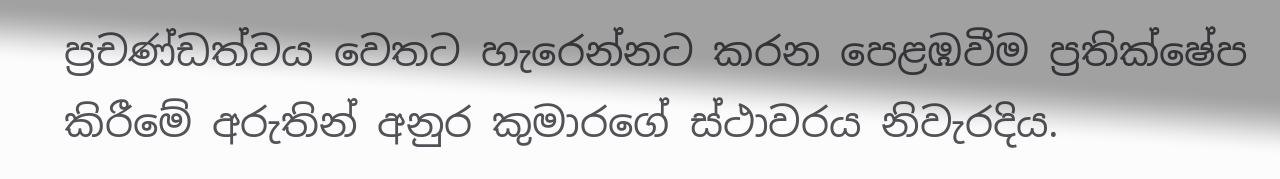ප්‍රචණ්ඩත්වය වෙතට හැරෙන්නට කරන පෙළඹවීම ප්‍රතික්ෂේප කිරීමේ අරුතින් අනුර කුමාරගේ ස්ථාවරය නිවැරදිය.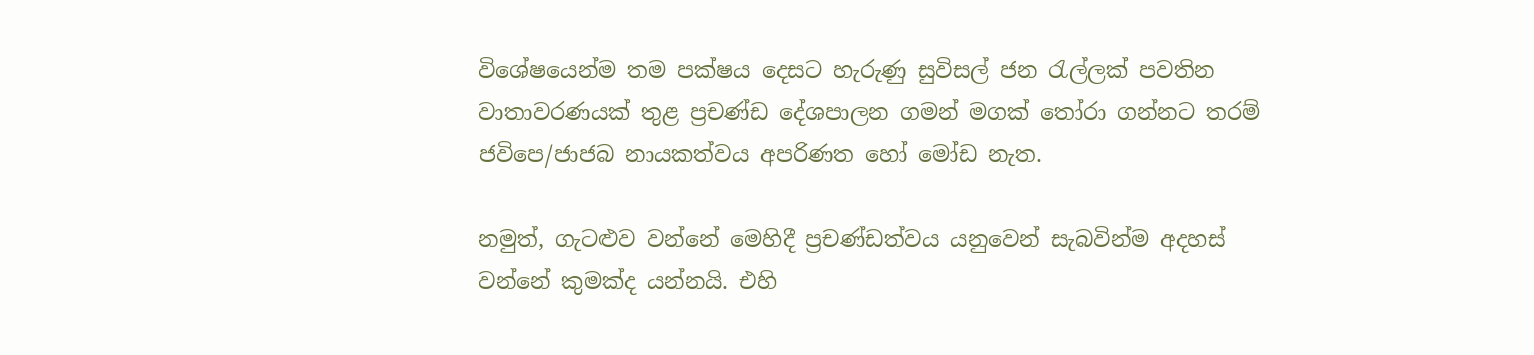විශේෂයෙන්ම තම පක්ෂය දෙසට හැරුණු සුවිසල් ජන රැල්ලක් පවතින වාතාවරණයක් තුළ ප්‍රචණ්ඩ දේශපාලන ගමන් මගක් තෝරා ගන්නට තරම් ජවිපෙ/ජාජබ නායකත්වය අපරිණත හෝ මෝඩ නැත.

නමුත්, ගැටළුව වන්නේ මෙහිදී ප්‍රචණ්ඩත්වය යනුවෙන් සැබවින්ම අදහස් වන්නේ කුමක්ද යන්නයි. එහි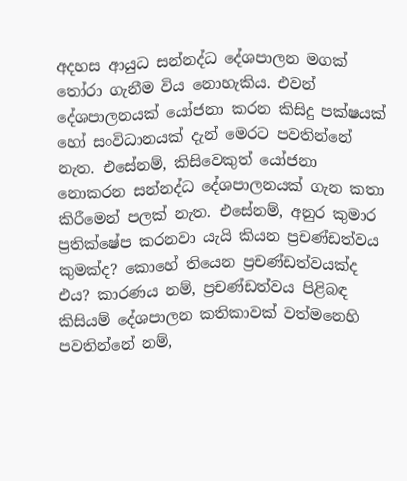අදහස ආයුධ සන්නද්ධ දේශපාලන මගක් තෝරා ගැනීම විය නොහැකිය. එවන් දේශපාලනයක් යෝජනා කරන කිසිදු පක්ෂයක් හෝ සංවිධානයක් දැන් මෙරට පවතින්නේ නැත. එසේනම්, කිසිවෙකුත් යෝජනා නොකරන සන්නද්ධ දේශපාලනයක් ගැන කතා කිරීමෙන් පලක් නැත. එසේනම්, අනුර කුමාර ප්‍රතික්ෂේප කරනවා යැයි කියන ප්‍රචණ්ඩත්වය කුමක්ද? කොහේ තියෙන ප්‍රචණ්ඩත්වයක්ද එය? කාරණය නම්, ප්‍රචණ්ඩත්වය පිළිබඳ කිසියම් දේශපාලන කතිකාවක් වත්මනෙහි පවතින්නේ නම්,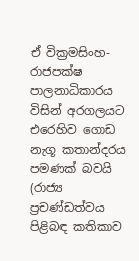ඒ වික්‍රමසිංහ-රාජපක්ෂ පාලනාධිකාරය විසින් අරගලයට එරෙහිව ගොඩ නැගූ කතාන්දරය පමණක් බවයි (රාජ්‍ය ප්‍රචණ්ඩත්වය පිළිබඳ කතිකාව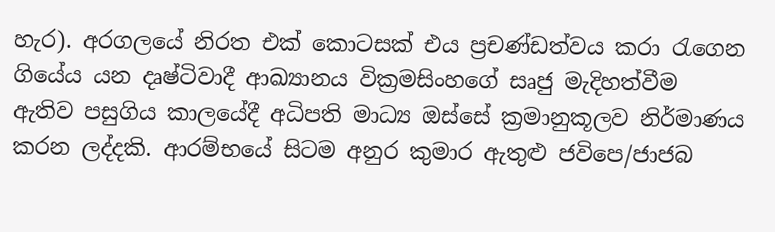හැර). අරගලයේ නිරත එක් කොටසක් එය ප්‍රචණ්ඩත්වය කරා රැගෙන ගියේය යන දෘෂ්ටිවාදී ආඛ්‍යානය වික්‍රමසිංහගේ සෘජු මැදිහත්වීම ඇතිව පසුගිය කාලයේදී අධිපති මාධ්‍ය ඔස්සේ ක්‍රමානුකූලව නිර්මාණය කරන ලද්දකි. ආරම්භයේ සිටම අනුර කුමාර ඇතුළු ජවිපෙ/ජාජබ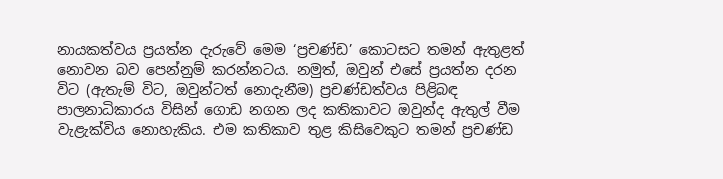නායකත්වය ප්‍රයත්න දැරුවේ මෙම ‘ප්‍රචණ්ඩ’ කොටසට තමන් ඇතුළත් නොවන බව පෙන්නුම් කරන්නටය. නමුත්, ඔවුන් එසේ ප්‍රයත්න දරන විට (ඇතැම් විට, ඔවුන්ටත් නොදැනීම) ප්‍රචණ්ඩත්වය පිළිබඳ පාලනාධිකාරය විසින් ගොඩ නගන ලද කතිකාවට ඔවුන්ද ඇතුල් වීම වැළැක්විය නොහැකිය. එම කතිකාව තුළ කිසිවෙකුට තමන් ප්‍රචණ්ඩ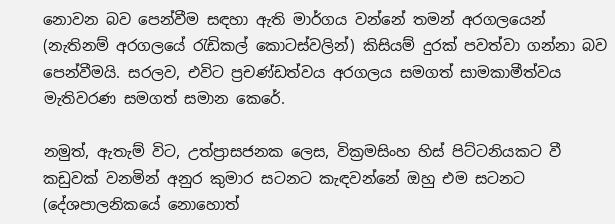නොවන බව පෙන්වීම සඳහා ඇති මාර්ගය වන්නේ තමන් අරගලයෙන් (නැතිනම් අරගලයේ රැඩිකල් කොටස්වලින්) කිසියම් දුරක් පවත්වා ගන්නා බව පෙන්වීමයි. සරලව, එවිට ප්‍රචණ්ඩත්වය අරගලය සමගත් සාමකාමීත්වය මැතිවරණ සමගත් සමාන කෙරේ.

නමුත්, ඇතැම් විට, උත්ප්‍රාසජනක ලෙස, වික්‍රමසිංහ හිස් පිට්ටනියකට වී කඩුවක් වනමින් අනුර කුමාර සටනට කැඳවන්නේ ඔහු එම සටනට (දේශපාලනිකයේ නොහොත්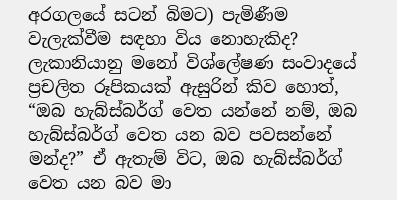අරගලයේ සටන් බිමට) පැමිණීම වැලැක්වීම සඳහා විය නොහැකිද? ලැකානියානු මනෝ විශ්ලේෂණ සංවාදයේ ප්‍රචලිත රූපිකයක් ඇසුරින් කිව හොත්, “ඔබ හැබ්ස්බර්ග් වෙත යන්නේ නම්, ඔබ හැබ්ස්බර්ග් වෙත යන බව පවසන්නේ මන්ද?” ඒ ඇතැම් විට, ඔබ හැබ්ස්බර්ග් වෙත යන බව මා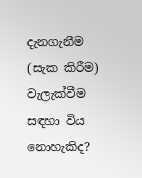දැනගැනීම (සැක කිරීම) වැලැක්වීම සඳහා විය නොහැකිද?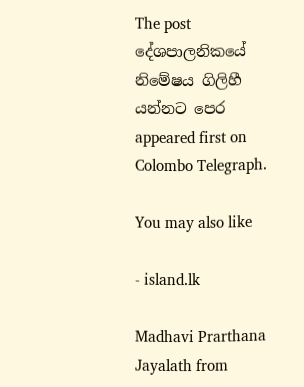The post දේශපාලනිකයේ නිමේෂය ගිලිහී යන්නට පෙර appeared first on Colombo Telegraph.

You may also like

- island.lk

Madhavi Prarthana Jayalath from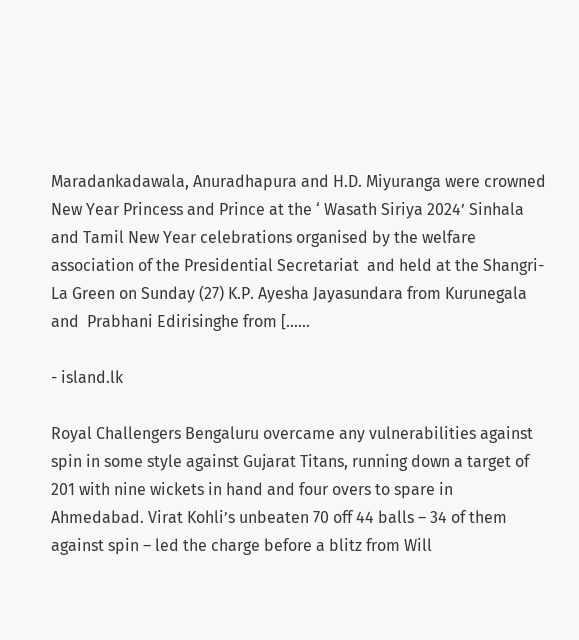Maradankadawala, Anuradhapura and H.D. Miyuranga were crowned New Year Princess and Prince at the ‘ Wasath Siriya 2024’ Sinhala and Tamil New Year celebrations organised by the welfare association of the Presidential Secretariat  and held at the Shangri-La Green on Sunday (27) K.P. Ayesha Jayasundara from Kurunegala and  Prabhani Edirisinghe from […...

- island.lk

Royal Challengers Bengaluru overcame any vulnerabilities against spin in some style against Gujarat Titans, running down a target of 201 with nine wickets in hand and four overs to spare in Ahmedabad. Virat Kohli’s unbeaten 70 off 44 balls – 34 of them against spin – led the charge before a blitz from Will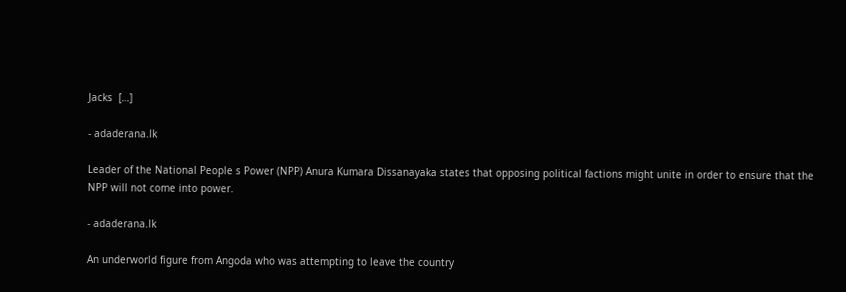Jacks  […]

- adaderana.lk

Leader of the National People s Power (NPP) Anura Kumara Dissanayaka states that opposing political factions might unite in order to ensure that the NPP will not come into power.

- adaderana.lk

An underworld figure from Angoda who was attempting to leave the country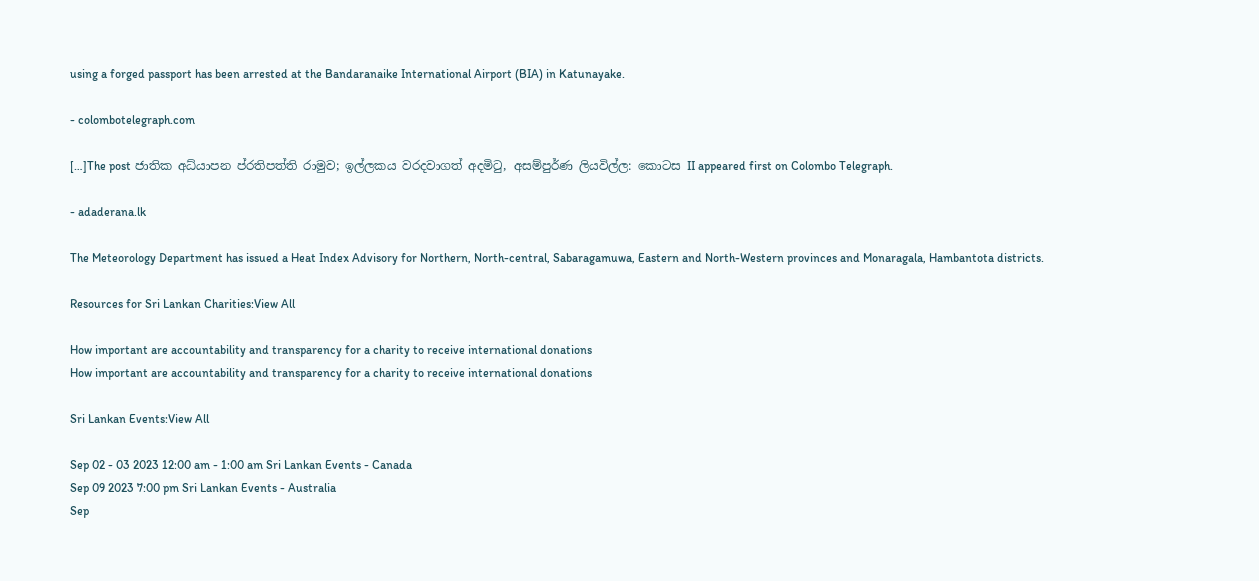using a forged passport has been arrested at the Bandaranaike International Airport (BIA) in Katunayake.

- colombotelegraph.com

[…]The post ජාතික අධ්යාපන ප්රතිපත්ති රාමුව; ඉල්ලකය වරදවාගත් අදමිටු, අසම්පුර්ණ ලියවිල්ල: කොටස II appeared first on Colombo Telegraph.

- adaderana.lk

The Meteorology Department has issued a Heat Index Advisory for Northern, North-central, Sabaragamuwa, Eastern and North-Western provinces and Monaragala, Hambantota districts.

Resources for Sri Lankan Charities:View All

How important are accountability and transparency for a charity to receive international donations
How important are accountability and transparency for a charity to receive international donations

Sri Lankan Events:View All

Sep 02 - 03 2023 12:00 am - 1:00 am Sri Lankan Events - Canada
Sep 09 2023 7:00 pm Sri Lankan Events - Australia
Sep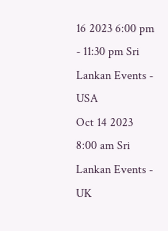16 2023 6:00 pm - 11:30 pm Sri Lankan Events - USA
Oct 14 2023 8:00 am Sri Lankan Events - UK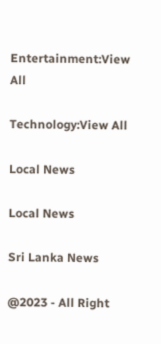Entertainment:View All

Technology:View All

Local News

Local News

Sri Lanka News

@2023 - All Right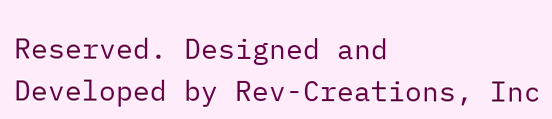Reserved. Designed and Developed by Rev-Creations, Inc